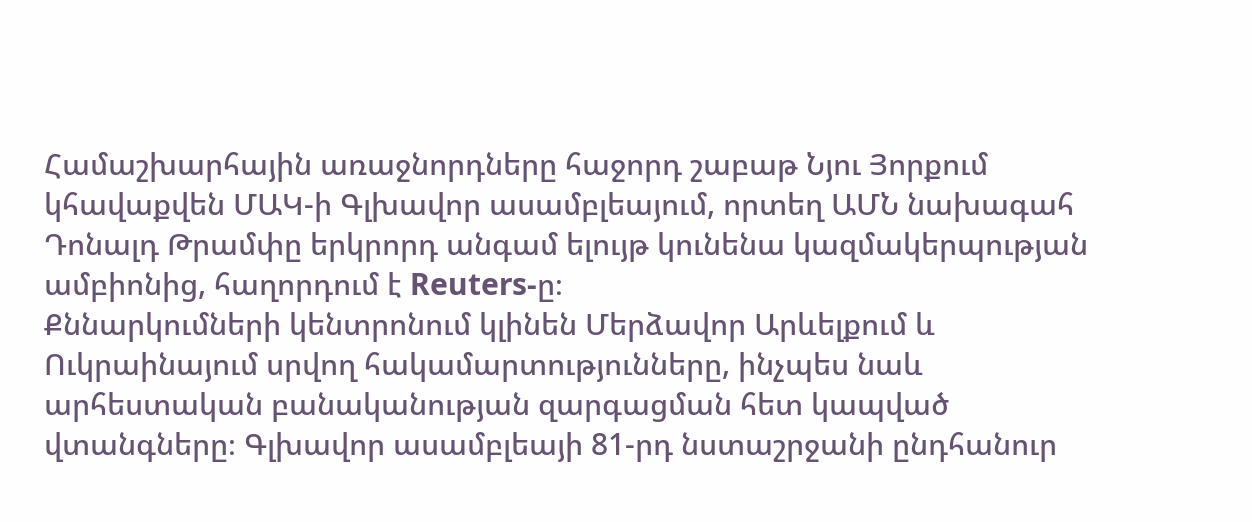Համաշխարհային առաջնորդները հաջորդ շաբաթ Նյու Յորքում կհավաքվեն ՄԱԿ-ի Գլխավոր ասամբլեայում, որտեղ ԱՄՆ նախագահ Դոնալդ Թրամփը երկրորդ անգամ ելույթ կունենա կազմակերպության ամբիոնից, հաղորդում է Reuters-ը։
Քննարկումների կենտրոնում կլինեն Մերձավոր Արևելքում և Ուկրաինայում սրվող հակամարտությունները, ինչպես նաև արհեստական բանականության զարգացման հետ կապված վտանգները։ Գլխավոր ասամբլեայի 81-րդ նստաշրջանի ընդհանուր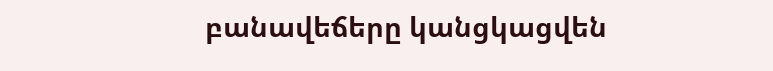բանավեճերը կանցկացվեն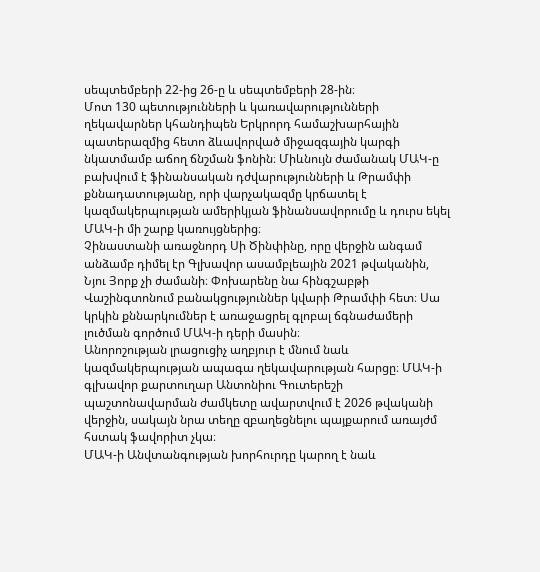սեպտեմբերի 22-ից 26-ը և սեպտեմբերի 28-ին։
Մոտ 130 պետությունների և կառավարությունների ղեկավարներ կհանդիպեն Երկրորդ համաշխարհային պատերազմից հետո ձևավորված միջազգային կարգի նկատմամբ աճող ճնշման ֆոնին։ Միևնույն ժամանակ ՄԱԿ-ը բախվում է ֆինանսական դժվարությունների և Թրամփի քննադատությանը, որի վարչակազմը կրճատել է կազմակերպության ամերիկյան ֆինանսավորումը և դուրս եկել ՄԱԿ-ի մի շարք կառույցներից։
Չինաստանի առաջնորդ Սի Ծինփինը, որը վերջին անգամ անձամբ դիմել էր Գլխավոր ասամբլեային 2021 թվականին, Նյու Յորք չի ժամանի։ Փոխարենը նա հինգշաբթի Վաշինգտոնում բանակցություններ կվարի Թրամփի հետ։ Սա կրկին քննարկումներ է առաջացրել գլոբալ ճգնաժամերի լուծման գործում ՄԱԿ-ի դերի մասին։
Անորոշության լրացուցիչ աղբյուր է մնում նաև կազմակերպության ապագա ղեկավարության հարցը։ ՄԱԿ-ի գլխավոր քարտուղար Անտոնիու Գուտերեշի պաշտոնավարման ժամկետը ավարտվում է 2026 թվականի վերջին, սակայն նրա տեղը զբաղեցնելու պայքարում առայժմ հստակ ֆավորիտ չկա։
ՄԱԿ-ի Անվտանգության խորհուրդը կարող է նաև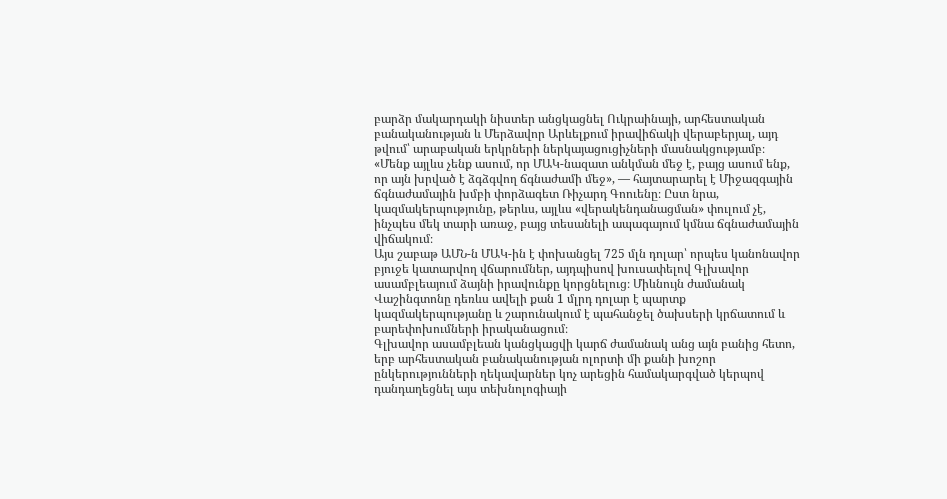բարձր մակարդակի նիստեր անցկացնել Ուկրաինայի, արհեստական բանականության և Մերձավոր Արևելքում իրավիճակի վերաբերյալ, այդ թվում՝ արաբական երկրների ներկայացուցիչների մասնակցությամբ։
«Մենք այլևս չենք ասում, որ ՄԱԿ-նազատ անկման մեջ է, բայց ասում ենք, որ այն խրված է ձգձգվող ճգնաժամի մեջ», — հայտարարել է Միջազգային ճգնաժամային խմբի փորձագետ Ռիչարդ Գոուենը։ Ըստ նրա, կազմակերպությունը, թերևս, այլևս «վերակենդանացման» փուլում չէ, ինչպես մեկ տարի առաջ, բայց տեսանելի ապագայում կմնա ճգնաժամային վիճակում։
Այս շաբաթ ԱՄՆ-ն ՄԱԿ-ին է փոխանցել 725 մլն դոլար՝ որպես կանոնավոր բյուջե կատարվող վճարումներ, այդպիսով խուսափելով Գլխավոր ասամբլեայում ձայնի իրավունքը կորցնելուց։ Միևնույն ժամանակ Վաշինգտոնը դեռևս ավելի քան 1 մլրդ դոլար է պարտք կազմակերպությանը և շարունակում է պահանջել ծախսերի կրճատում և բարեփոխումների իրականացում։
Գլխավոր ասամբլեան կանցկացվի կարճ ժամանակ անց այն բանից հետո, երբ արհեստական բանականության ոլորտի մի քանի խոշոր ընկերությունների ղեկավարներ կոչ արեցին համակարգված կերպով դանդաղեցնել այս տեխնոլոգիայի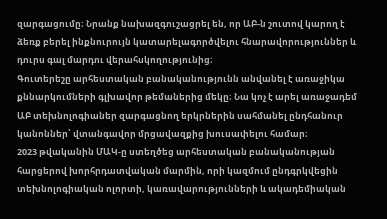զարգացումը։ Նրանք նախազգուշացրել են, որ ԱԲ-ն շուտով կարող է ձեռք բերել ինքնուրույն կատարելագործվելու հնարավորություններ և դուրս գալ մարդու վերահսկողությունից։
Գուտերեշը արհեստական բանականությունն անվանել է առաջիկա քննարկումների գլխավոր թեմաներից մեկը։ Նա կոչ է արել առաջադեմ ԱԲ տեխնոլոգիաներ զարգացնող երկրներին սահմանել ընդհանուր կանոններ՝ վտանգավոր մրցավազքից խուսափելու համար։
2023 թվականին ՄԱԿ-ը ստեղծեց արհեստական բանականության հարցերով խորհրդատվական մարմին, որի կազմում ընդգրկվեցին տեխնոլոգիական ոլորտի, կառավարությունների և ակադեմիական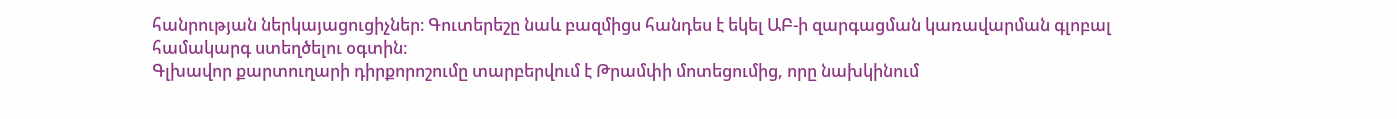հանրության ներկայացուցիչներ։ Գուտերեշը նաև բազմիցս հանդես է եկել ԱԲ-ի զարգացման կառավարման գլոբալ համակարգ ստեղծելու օգտին։
Գլխավոր քարտուղարի դիրքորոշումը տարբերվում է Թրամփի մոտեցումից, որը նախկինում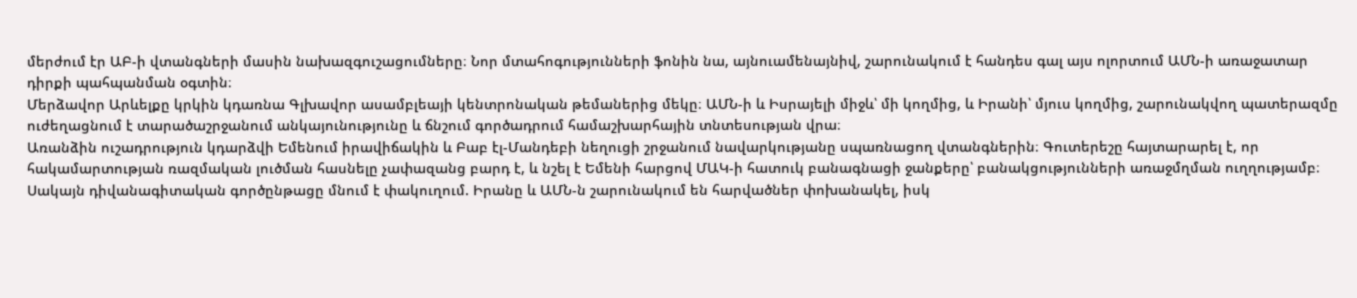մերժում էր ԱԲ-ի վտանգների մասին նախազգուշացումները։ Նոր մտահոգությունների ֆոնին նա, այնուամենայնիվ, շարունակում է հանդես գալ այս ոլորտում ԱՄՆ-ի առաջատար դիրքի պահպանման օգտին։
Մերձավոր Արևելքը կրկին կդառնա Գլխավոր ասամբլեայի կենտրոնական թեմաներից մեկը։ ԱՄՆ-ի և Իսրայելի միջև՝ մի կողմից, և Իրանի՝ մյուս կողմից, շարունակվող պատերազմը ուժեղացնում է տարածաշրջանում անկայունությունը և ճնշում գործադրում համաշխարհային տնտեսության վրա։
Առանձին ուշադրություն կդարձվի Եմենում իրավիճակին և Բաբ էլ-Մանդեբի նեղուցի շրջանում նավարկությանը սպառնացող վտանգներին։ Գուտերեշը հայտարարել է, որ հակամարտության ռազմական լուծման հասնելը չափազանց բարդ է, և նշել է Եմենի հարցով ՄԱԿ-ի հատուկ բանագնացի ջանքերը՝ բանակցությունների առաջմղման ուղղությամբ։
Սակայն դիվանագիտական գործընթացը մնում է փակուղում. Իրանը և ԱՄՆ-ն շարունակում են հարվածներ փոխանակել, իսկ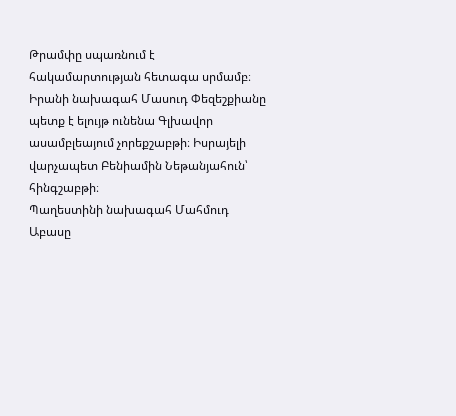Թրամփը սպառնում է հակամարտության հետագա սրմամբ։
Իրանի նախագահ Մասուդ Փեզեշքիանը պետք է ելույթ ունենա Գլխավոր ասամբլեայում չորեքշաբթի։ Իսրայելի վարչապետ Բենիամին Նեթանյահուն՝ հինգշաբթի։
Պաղեստինի նախագահ Մահմուդ Աբասը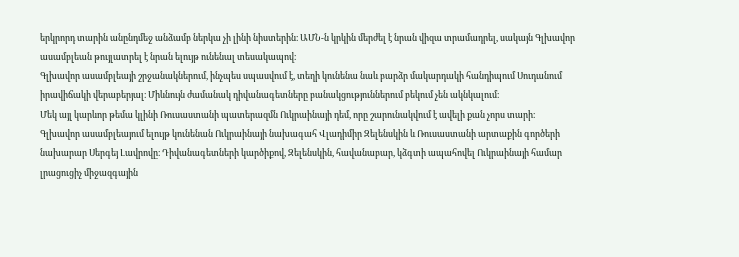երկրորդ տարին անընդմեջ անձամբ ներկա չի լինի նիստերին։ ԱՄՆ-ն կրկին մերժել է նրան վիզա տրամադրել, սակայն Գլխավոր ասամբլեան թույլատրել է նրան ելույթ ունենալ տեսակապով։
Գլխավոր ասամբլեայի շրջանակներում, ինչպես սպասվում է, տեղի կունենա նաև բարձր մակարդակի հանդիպում Սուդանում իրավիճակի վերաբերյալ։ Միևնույն ժամանակ դիվանագետները բանակցություններում բեկում չեն ակնկալում։
Մեկ այլ կարևոր թեմա կլինի Ռուսաստանի պատերազմն Ուկրաինայի դեմ, որը շարունակվում է ավելի քան չորս տարի։
Գլխավոր ասամբլեայում ելույթ կունենան Ուկրաինայի նախագահ Վլադիմիր Զելենսկին և Ռուսաստանի արտաքին գործերի նախարար Սերգեյ Լավրովը։ Դիվանագետների կարծիքով, Զելենսկին, հավանաբար, կձգտի ապահովել Ուկրաինայի համար լրացուցիչ միջազգային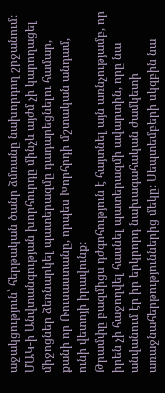աջակցություն՝ հերթական ծանր ձմռանը նախորդող շրջանում։
ՄԱԿ-ի Անվտանգության խորհուրդը մինչև այժմ չի կարողացել միջոցներ ձեռնարկել պատերազմը դադարեցնելու համար, քանի որ Ռուսաստանը, որպես Խորհրդի մշտական անդամ, ունի վետոյի իրավունք։
Թրամփը բազմիցս դժգոհություն է հայտնել այն առնչությամբ, որ իրեն չի հաջողվել հասնել պատերազմի ավարտին, որը նա անվանում էր իր երկրորդ նախագահական ժամկետի առաջնահերթություններից մեկը։ Սեպտեմբերի սկզբին նա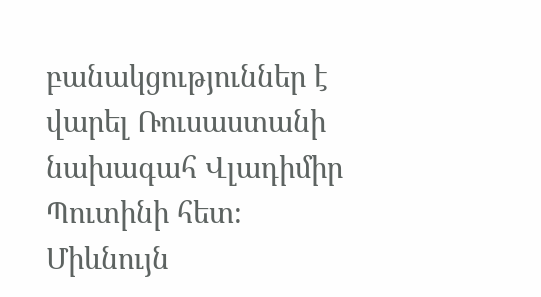բանակցություններ է վարել Ռուսաստանի նախագահ Վլադիմիր Պուտինի հետ։ Միևնույն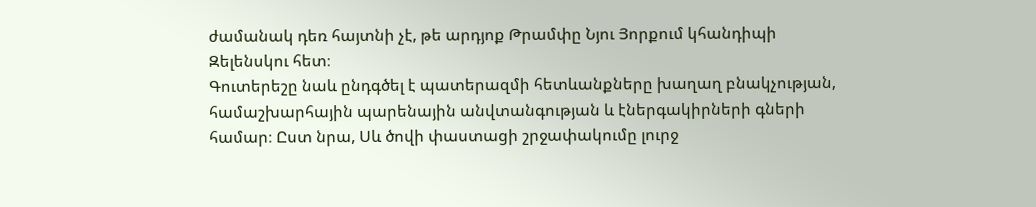ժամանակ դեռ հայտնի չէ, թե արդյոք Թրամփը Նյու Յորքում կհանդիպի Զելենսկու հետ։
Գուտերեշը նաև ընդգծել է պատերազմի հետևանքները խաղաղ բնակչության, համաշխարհային պարենային անվտանգության և էներգակիրների գների համար։ Ըստ նրա, Սև ծովի փաստացի շրջափակումը լուրջ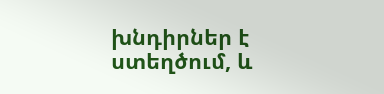խնդիրներ է ստեղծում, և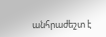անհրաժեշտ է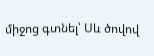միջոց գտնել՝ Սև ծովով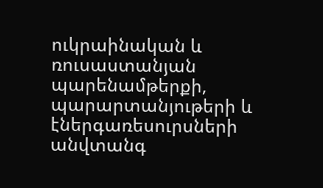ուկրաինական և ռուսաստանյան պարենամթերքի, պարարտանյութերի և էներգառեսուրսների անվտանգ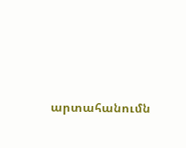արտահանումն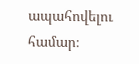ապահովելու համար։